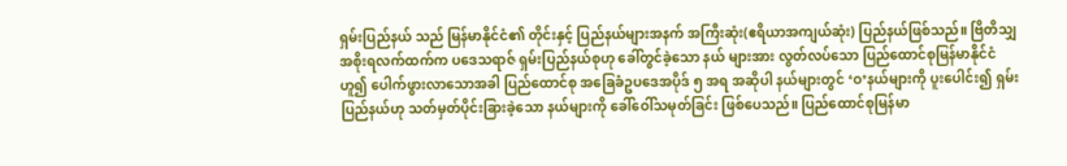ရှမ်းပြည်နယ် သည် မြန်မာနိုင်ငံ၏ တိုင်းနှင့် ပြည်နယ်များအနက် အကြီးဆုံး(ဧရိယာအကျယ်ဆုံး) ပြည်နယ်ဖြစ်သည်။ ဗြိတိသျှအစိုးရလက်ထက်က ပဒေသရာဇ် ရှမ်းပြည်နယ်စုဟု ခေါ်တွင်ခဲ့သော နယ် များအား လွတ်လပ်သော ပြည်ထောင်စုမြန်မာနိုင်ငံ ဟူ၍ ပေါက်ဖွားလာသောအခါ ပြည်ထောင်စု အခြေခံဥပဒေအပိုဒ် ၅ အရ အဆိုပါ နယ်များတွင် ‘ဝ’နယ်များကို ပူးပေါင်း၍ ရှမ်းပြည်နယ်ဟု သတ်မှတ်ပိုင်းခြားခဲ့သော နယ်များကို ခေါ်ဝေါ်သမုတ်ခြင်း ဖြစ်ပေသည်။ ပြည်ထောင်စုမြန်မာ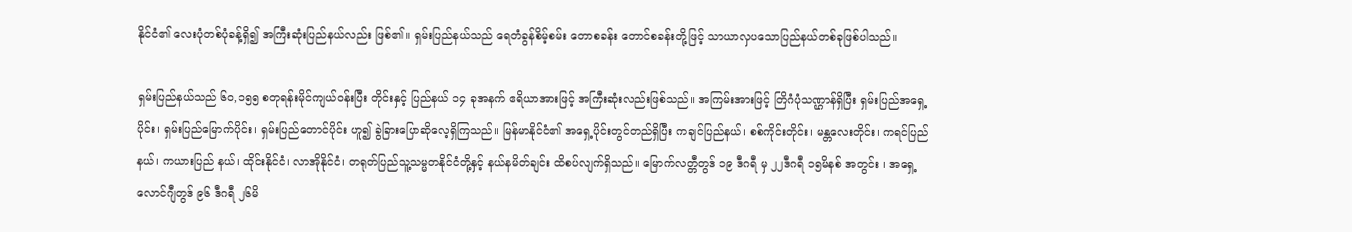နိုင်ငံ၏ လေးပုံတစ်ပုံခန့်ရှိ၍ အကြီးဆုံးပြည်နယ်လည်း ဖြစ်၏။ ရှမ်းပြည်နယ်သည် ရေတံခွန်စိမ့်စမ်း တောစခန်း တောင်စခန်းတို့ဖြင့် သာယာလှပသောပြည်နယ်တစ်ခုဖြစ်ပါသည်။

ရှမ်းပြည်နယ်သည် ၆၀,၁၅၅ စတုရန်းမိုင်ကျယ်ဝန်းပြီး တိုင်းနှင့် ပြည်နယ် ၁၄ ခုအနက် ဧရိယာအားဖြင့် အကြီးဆုံးလည်းဖြစ်သည်။ အကြမ်းအားဖြင့် တြိဂံပုံသဏ္ဌာန်ရှိပြီး ရှမ်းပြည်အရှေ့ပိုင်း၊ ရှမ်းပြည်မြောက်ပိုင်း၊ ရှမ်းပြည်တောင်ပိုင်း ဟူ၍ ခွဲခြားပြောဆိုလေ့ရှိကြသည်။ မြန်မာနိုင်ငံ၏ အရှေ့ပိုင်းတွင်တည်ရှိပြီး ကချင်ပြည်နယ်၊ စစ်ကိုင်းတိုင်း၊ မန္တလေးတိုင်း၊ ကရင်ပြည်နယ်၊ ကယားပြည် နယ်‌၊ ထိုင်းနိုင်ငံ၊ လာအိုနိုင်ငံ၊ တရုတ်ပြည်သူ့သမ္မတနိုင်ငံတို့နှင့် နယ်နမိတ်ချင်း ထိစပ်လျက်ရှိသည်။ မြောက်လတ္တီတွဒ် ၁၉ ဒီဂရီ မှ ၂၂ဒီဂရီ ၁၅မိနစ် အတွင်း ၊ အရှေ့လောင်ဂျီတွဒ် ၉၆ ဒီဂရီ ၂၆မိ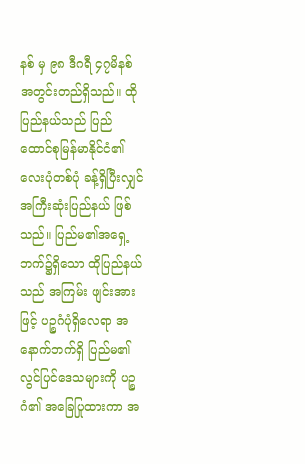နစ် မှ ၉၈ ဒီဂရီ ၄၇မိနစ် အတွင်းတည်ရှိသည်။ ထိုပြည်နယ်သည် ပြည်ထောင်စုမြန်မာနိုင်ငံ၏ လေးပုံတစ်ပုံ ခန့်ရှိပြီးလျှင် အကြီးဆုံးပြည်နယ် ဖြစ်သည်။ ပြည်မ၏အရှေ့ဘက်၌ရှိသော ထိုပြည်နယ်သည် အကြမ်း ဖျင်းအားဖြင့် ပဉ္စဂံပုံရှိလေရာ အနောက်ဘက်ရှိ ပြည်မ၏ လွင်ပြင်ဒေသများကို ပဉ္စဂံ၏ အခြေပြုထားကာ အ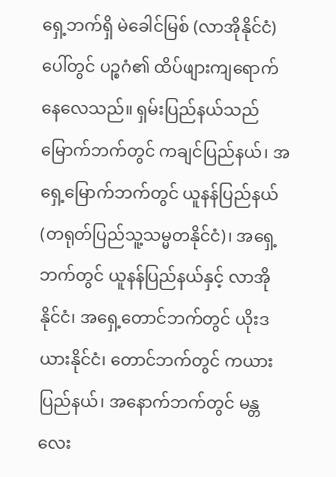ရှေ့ဘက်ရှိ မဲခေါင်မြစ် (လာအိုနိုင်ငံ) ပေါ်တွင် ပဉ္စဂံ၏ ထိပ်ဖျားကျရောက်နေလေသည်။ ရှမ်းပြည်နယ်သည် မြောက်ဘက်တွင် ကချင်ပြည်နယ်၊ အရှေ့မြောက်ဘက်တွင် ယူနန်ပြည်နယ် (တရုတ်ပြည်သူ့သမ္မတနိုင်ငံ)၊ အရှေ့ဘက်တွင် ယူနန်ပြည်နယ်နှင့် လာအိုနိုင်ငံ၊ အရှေ့တောင်ဘက်တွင် ယိုးဒယားနိုင်ငံ၊ တောင်ဘက်တွင် ကယားပြည်နယ်၊ အနောက်ဘက်တွင် မန္တလေး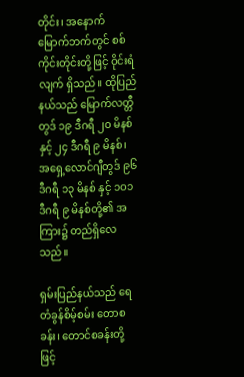တိုင်း၊ အနောက် မြောက်ဘက်တွင် စစ်ကိုင်းတိုင်းတို့ဖြင့် ဝိုင်းရံလျက် ရှိသည်။ ထိုပြည်နယ်သည် မြောက်လတ္တီတွဒ် ၁၉ ဒီဂရီ ၂ဝ မိနစ်နှင့် ၂၄ ဒီဂရီ ၉ မိနစ်၊ အရှေ့လောင်ဂျီတွဒ် ၉၆ ဒီဂရီ ၁၃ မိနစ် နှင့် ၁ဝ၁ ဒီဂရီ ၉ မိနစ်တို့၏ အကြား၌ တည်ရှိလေသည်။

ရှမ်းပြည်နယ်သည် ရေတံခွန်စိမ့်စမ်း တောစခန်း၊ တောင်စခန်းတို့ဖြင့်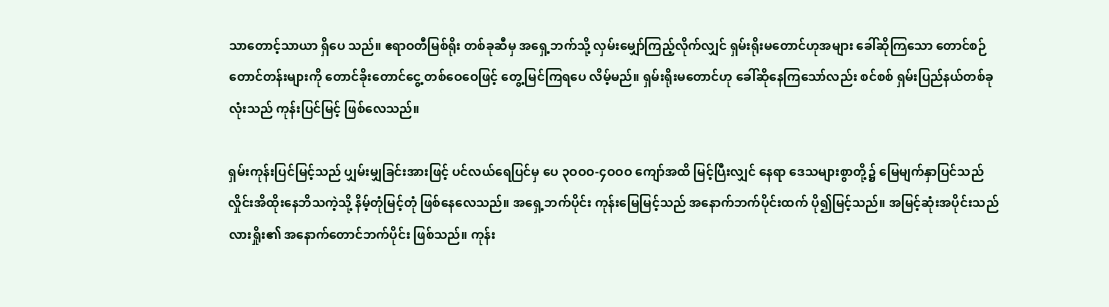သာတောင့်သာယာ ရှိပေ သည်။ ဧရာဝတီမြစ်ရိုး တစ်ခုဆီမှ အရှေ့ဘက်သို့ လှမ်းမျှော်ကြည့်လိုက်လျှင် ရှမ်းရိုးမတောင်ဟုအများ ခေါ်ဆိုကြသော တောင်စဉ်တောင်တန်းများကို တောင်ခိုးတောင်ငွေ့ တစ်ဝေဝေဖြင့် တွေ့မြင်ကြရပေ လိမ့်မည်။ ရှမ်းရိုးမတောင်ဟု ခေါ်ဆိုနေကြသော်လည်း စင်စစ် ရှမ်းပြည်နယ်တစ်ခုလုံးသည် ကုန်းပြင်မြင့် ဖြစ်လေသည်။

ရှမ်းကုန်းပြင်မြင့်သည် ပျှမ်းမျှခြင်းအားဖြင့် ပင်လယ်ရေပြင်မှ ပေ ၃ဝဝဝ-၄ဝဝဝ ကျော်အထိ မြင့်ပြီးလျှင် နေရာ ဒေသများစွာတို့၌ မြေမျက်နှာပြင်သည် လှိုင်းအိထိုးနေဘိသကဲ့သို့ နိမ့်တုံမြင့်တုံ ဖြစ်နေလေသည်။ အရှေ့ဘက်ပိုင်း ကုန်းမြေမြင့်သည် အနောက်ဘက်ပိုင်းထက် ပို၍မြင့်သည်။ အမြင့်ဆုံးအပိုင်းသည် လားရှိုး၏ အနောက်တောင်ဘက်ပိုင်း ဖြစ်သည်။ ကုန်း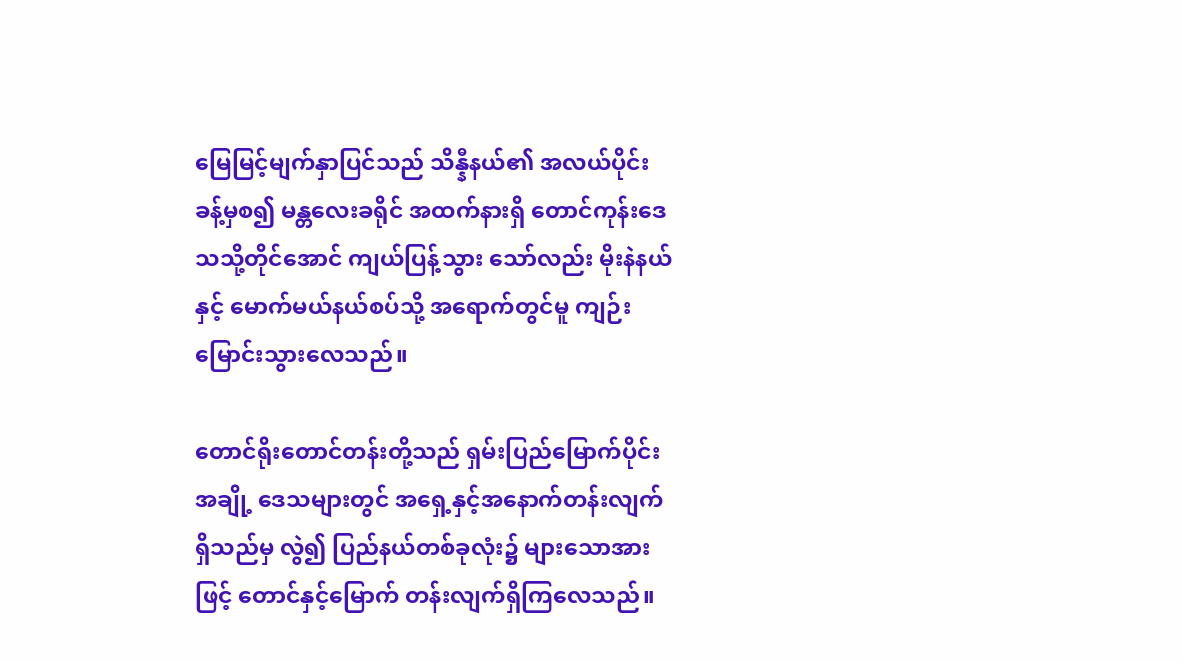မြေမြင့်မျက်နှာပြင်သည် သိန္နီနယ်၏ အလယ်ပိုင်းခန့်မှစ၍ မန္တလေးခရိုင် အထက်နားရှိ တောင်ကုန်းဒေသသို့တိုင်အောင် ကျယ်ပြန့်သွား သော်လည်း မိုးနဲနယ်နှင့် မောက်မယ်နယ်စပ်သို့ အရောက်တွင်မူ ကျဉ်းမြောင်းသွားလေသည်။

တောင်ရိုးတောင်တန်းတို့သည် ရှမ်းပြည်မြောက်ပိုင်း အချို့ ဒေသများတွင် အရှေ့နှင့်အနောက်တန်းလျက် ရှိသည်မှ လွဲ၍ ပြည်နယ်တစ်ခုလုံး၌ များသောအားဖြင့် တောင်နှင့်မြောက် တန်းလျက်ရှိကြလေသည်။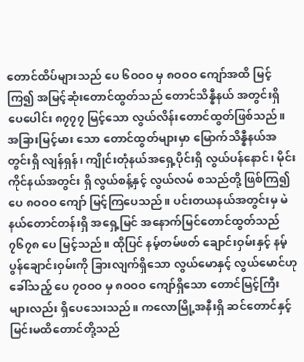တောင်ထိပ်များသည် ပေ ၆ဝဝဝ မှ ၈ဝဝဝ ကျော်အထိ မြင့်ကြ၍ အမြင့်ဆုံးတောင်ထွတ်သည် တောင်သိန္နီနယ် အတွင်းရှိ ပေပေါင်း ၈၇၇၇ မြင့်သော လွယ်လိန်းတောင်ထွတ်ဖြစ်သည်။ အခြားမြင့်မား သော တောင်ထွတ်များမှာ မြောက်သိန္နီနယ်အတွင်းရှိ လျန်ရှန်၊ ကျိုင်းတုံနယ်အရှေ့ပိုင်းရှိ လွယ်ပန်နောင်၊ မိုင်းကိုင်နယ်အတွင်း ရှိ လွယ်စန့်နှင့် လွယ်လမ် စသည်တို့ ဖြစ်ကြ၍ ပေ ၈ဝဝဝ ကျော် မြင့်ကြပေသည်။ ပင်းတယနယ်အတွင်းမှ မဲနယ်တောင်တန်းရှိ အရှေ့မြင် အနောက်မြင်တောင်ထွတ်သည် ၇၆၇၈ ပေ မြင့်သည်။ ထိုပြင် နမ့်တမ်ဖတ် ချောင်းဝှမ်းနှင့် နမ့်ပွန်ချောင်းဝှမ်းကို ခြားလျက်ရှိသော လွယ်မောနှင့် လွယ်မောင်ဟု ခေါ်သည့် ပေ ၇ဝဝဝ မှ ၈ဝဝဝ ကျော်ရှိသော တောင်မြင့်ကြီးများလည်း ရှိပေသေးသည်။ ကလောမြို့အနီးရှိ ဆင်တောင်နှင့် မြင်းမထိတောင်တို့သည်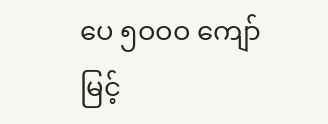ပေ ၅ဝဝဝ ကျော် မြင့်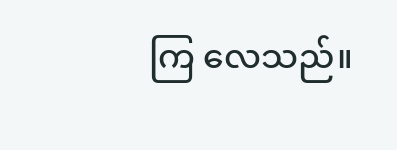ကြ လေသည်။